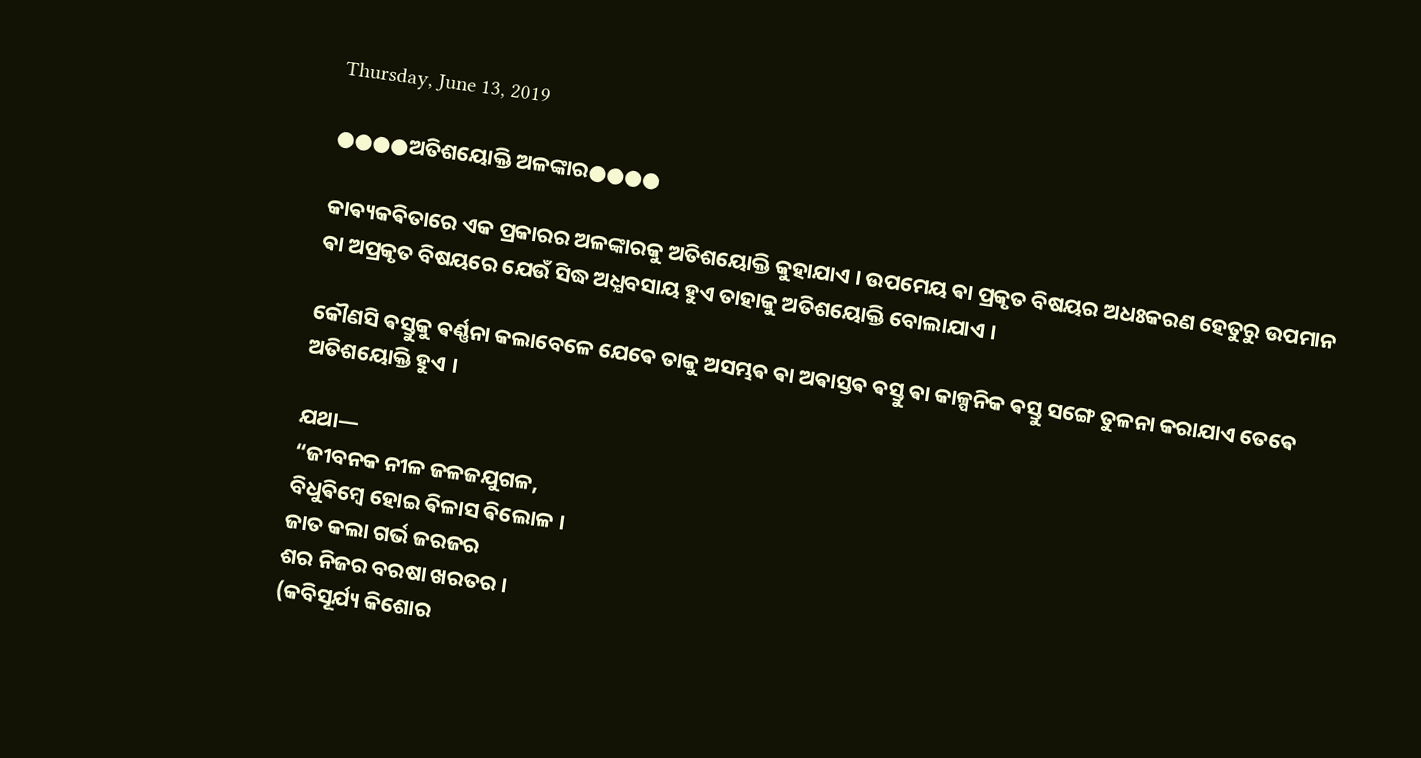Thursday, June 13, 2019

●●●●ଅତିଶୟୋକ୍ତି ଅଳଙ୍କାର●●●●

କାଵ୍ୟକଵିତାରେ ଏକ ପ୍ରକାରର ଅଳଙ୍କାରକୁ ଅତିଶୟୋକ୍ତି କୁହାଯାଏ । ଉପମେୟ ଵା ପ୍ରକୃତ ବିଷୟର ଅଧଃକରଣ ହେତୁରୁ ଉପମାନ ଵା ଅପ୍ରକୃତ ବିଷୟରେ ଯେଉଁ ସିଦ୍ଧ ଅଧ୍ଯବସାୟ ହୁଏ ତାହାକୁ ଅତିଶୟୋକ୍ତି ବୋଲାଯାଏ ।

କୌଣସି ଵସ୍ତୁକୁ ଵର୍ଣ୍ଣନା କଲାବେଳେ ଯେଵେ ତାକୁ ଅସମ୍ଭଵ ଵା ଅଵାସ୍ତଵ ଵସ୍ତୁ ଵା କାଳ୍ପନିକ ଵସ୍ତୁ ସଙ୍ଗେ ତୁଳନା କରାଯାଏ ତେଵେ ଅତିଶୟୋକ୍ତି ହୁଏ ।

ଯଥା—
“ଜୀବନକ ନୀଳ ଜଳଜଯୁଗଳ,
ବିଧୁଵିମ୍ବେ ହୋଇ ଵିଳାସ ଵିଲୋଳ ।
ଜାତ କଲା ଗର୍ଭ ଜରଜର
ଶର ନିଜର ବରଷା ଖରତର ।
(କବିସୂର୍ଯ୍ୟ କିଶୋର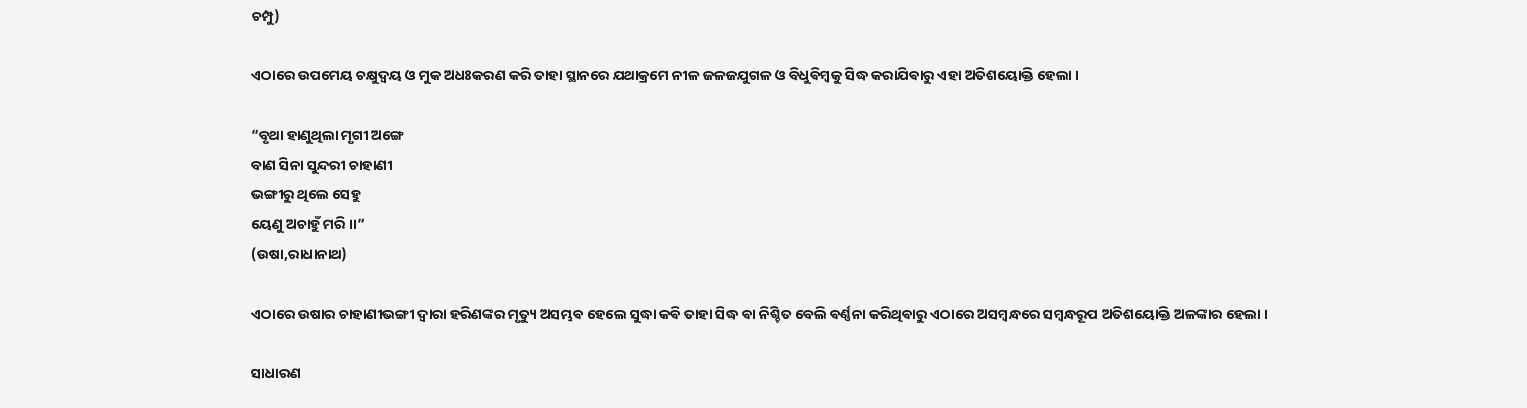ଚମ୍ପୁ)

ଏଠାରେ ଉପମେୟ ଚକ୍ଷୁଦ୍ବୟ ଓ ମୁକ ଅଧଃକରଣ କରି ତାହା ସ୍ଥାନରେ ଯଥାକ୍ରମେ ନୀଳ ଜଳଜଯୁଗଳ ଓ ବିଧୁଵିମ୍ବକୁ ସିଦ୍ଧ କରାଯିଵାରୁ ଏହା ଅତିଶୟୋକ୍ତି ହେଲା ।

“ବୃଥା ହାଣୁଥିଲା ମୃଗୀ ଅଙ୍ଗେ
ବାଣ ସିନା ସୁନ୍ଦରୀ ଚାହାଣୀ
ଭଙ୍ଗୀରୁ ଥିଲେ ସେହୁ
ୟେଣୁ ଅଚାହୁଁ ମରି ।।”
(ଉଷା,ରାଧାନାଥ)

ଏଠାରେ ଉଷାର ଚାହାଣୀଭଙ୍ଗୀ ଦ୍ବାରା ହରିଣଙ୍କର ମୃତ୍ୟୁ ଅସମ୍ଭଵ ହେଲେ ସୁଦ୍ଧା କଵି ତାହା ସିଦ୍ଧ ଵା ନିଶ୍ଚିତ ବେଲି ଵର୍ଣ୍ଣନା କରିଥିଵାରୁ ଏଠାରେ ଅସମ୍ବନ୍ଧରେ ସମ୍ବନ୍ଧରୂପ ଅତିଶୟୋକ୍ତି ଅଳଙ୍କାର ହେଲା ।

ସାଧାରଣ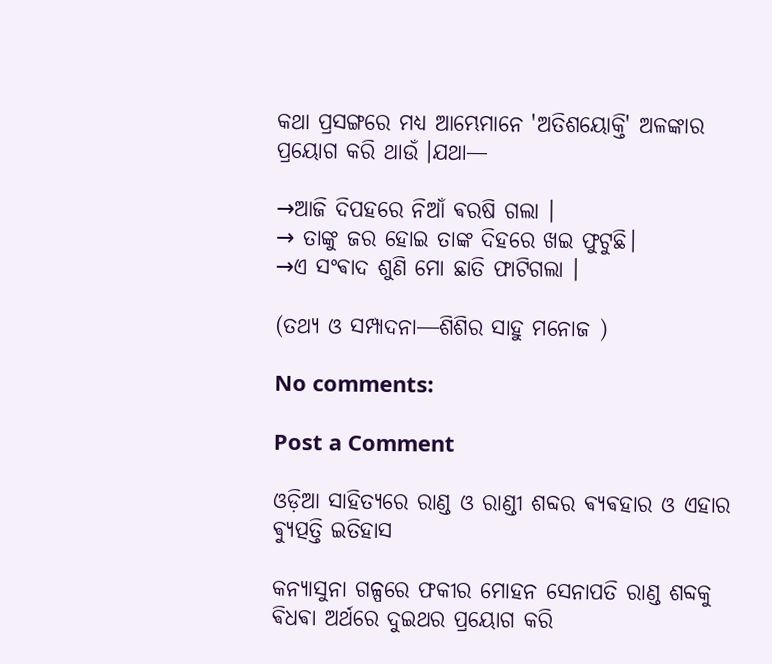କଥା ପ୍ରସଙ୍ଗରେ ମଧ୍ଯ ଆମ୍ଭେମାନେ 'ଅତିଶୟୋକ୍ତି' ଅଳଙ୍କାର ପ୍ରୟୋଗ କରି ଥାଉଁ ।ଯଥା—

→ଆଜି ଦିପହରେ ନିଆଁ ଵରଷି ଗଲା ।
→ ତାଙ୍କୁ ଜର ହୋଇ ତାଙ୍କ ଦିହରେ ଖଇ ଫୁଟୁଛି।
→ଏ ସଂଵାଦ ଶୁଣି ମୋ ଛାତି ଫାଟିଗଲା ।

(ତଥ୍ୟ ଓ ସମ୍ପାଦନା―ଶିଶିର ସାହୁ ମନୋଜ )

No comments:

Post a Comment

ଓଡ଼ିଆ ସାହିତ୍ୟରେ ରାଣ୍ଡ ଓ ରାଣ୍ଡୀ ଶବ୍ଦର ଵ୍ୟଵହାର ଓ ଏହାର ଵ୍ୟୁତ୍ପତ୍ତି ଇତିହାସ

କନ୍ୟାସୁନା ଗଳ୍ପରେ ଫକୀର ମୋହନ ସେନାପତି ରାଣ୍ଡ ଶବ୍ଦକୁ ଵିଧଵା ଅର୍ଥରେ ଦୁଇଥର ପ୍ରୟୋଗ କରି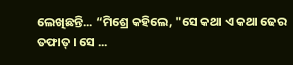ଲେଖିଛନ୍ତି... “ମିଶ୍ରେ କହିଲେ, "ସେ କଥା ଏ କଥା ଢେର ତଫାତ୍ । ସେ ...